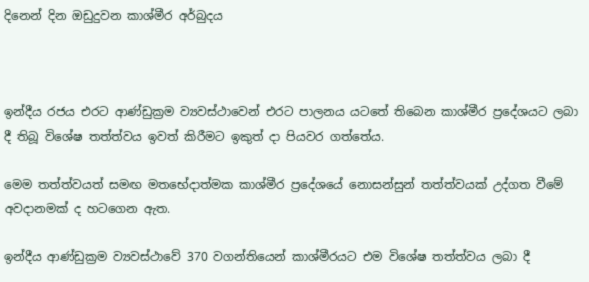දිනෙන් දින ඔඩුදුවන කාශ්මීර අර්බුදය



ඉන්දීය රජය එරට ආණ්ඩුක්‍රම ව්‍යවස්ථාවෙන් එරට පාලනය යටතේ තිබෙන කාශ්මීර ප්‍රදේශයට ලබා දී තිබූ විශේෂ තත්ත්වය ඉවත් කිරීමට ඉකුත් දා පියවර ගත්තේය.

මෙම තත්ත්වයත් සමඟ මතභේදාත්මක කාශ්මීර ප්‍රදේශයේ නොසන්සුන් තත්ත්වයක් උද්ගත වීමේ අවදානමක් ද හටගෙන ඇත.

ඉන්දීය ආණ්ඩුක්‍රම ව්‍යවස්ථාවේ 370 වගන්තියෙන් කාශ්මීරයට එම විශේෂ තත්ත්වය ලබා දී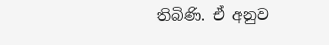තිබිණි. ඒ අනුව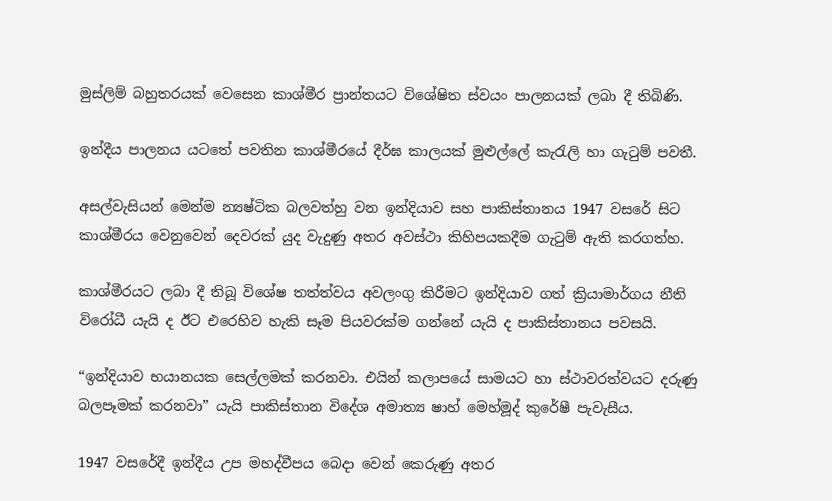මුස්ලිම් බහුතරයක් වෙසෙන කාශ්මීර ප්‍රාන්තයට විශේෂිත ස්වයං පාලනයක් ලබා දී තිබිණි.

ඉන්දීය පාලනය යටතේ පවතින කාශ්මීරයේ දීර්ඝ කාලයක් මුළුල්ලේ කැරැලි හා ගැටුම් පවතී.

අසල්වැසියන් මෙන්ම න්‍යෂ්ටික බලවත්හු වන ඉන්දියාව සහ පාකිස්තානය 1947 වසරේ සිට කාශ්මීරය වෙනුවෙන් දෙවරක් යුද වැදුණු අතර අවස්ථා කිහිපයකදීම ගැටුම් ඇති කරගත්හ.

කාශ්මීරයට ලබා දී තිබූ විශේෂ තත්ත්වය අවලංගු කිරීමට ඉන්දියාව ගත් ක්‍රියාමාර්ගය නීති විරෝධී යැයි ද ඊට එරෙහිව හැකි සෑම පියවරක්ම ගන්නේ යැයි ද පාකිස්තානය පවසයි.

“ඉන්දියාව භයානයක සෙල්ලමක් කරනවා. එයින් කලාපයේ සාමයට හා ස්ථාවරත්වයට දරුණු බලපෑමක් කරනවා” යැයි පාකිස්තාන විදේශ අමාත්‍ය ෂාහ් මෙහ්මූද් කුරේෂී පැවැසීය.

1947 වසරේදී ඉන්දීය උප මහද්වීපය බෙදා වෙන් කෙරුණු අතර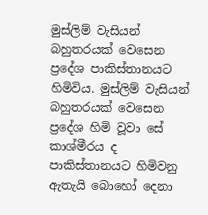මුස්ලිම් වැසියන් බහුතරයක් වෙසෙන ප්‍රදේශ පාකිස්තානයට හිමිවිය. මුස්ලිම් වැසියන් බහුතරයක් වෙසෙන ප්‍රදේශ හිමි වූවා සේ කාශ්මීරය ද පාකිස්තානයට හිමිවනු ඇතැයි බොහෝ දෙනා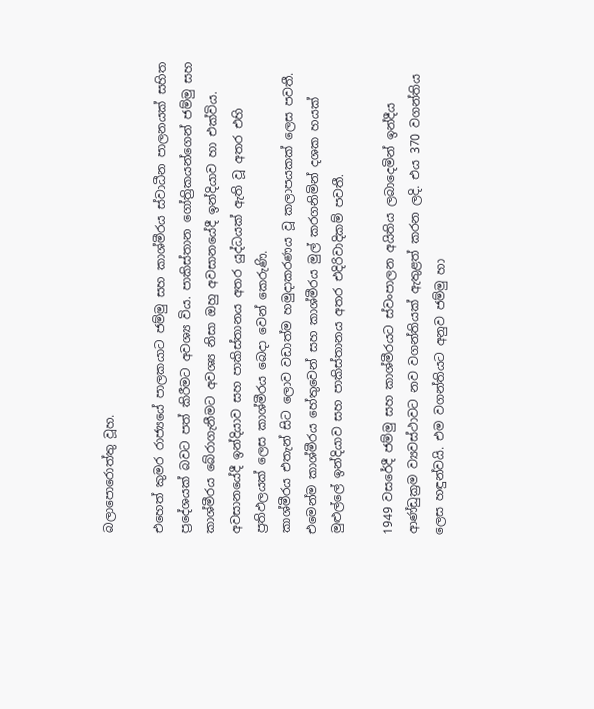බලාපොරොත්තු වූහ.

එහෙත් කුමර රාජ්‍යයේ පාලකයාට ජම්මු සහ කාශ්මීරය ස්වාධීන පාලනයක් සහිත ප්‍රදේශයක් බවට පත් කිරීමට අවශ්‍ය විය. පාකිස්තාන ගෝත්‍රිකයන්ගෙන් ජම්මු සහ කාශ්මීරය බේරාගැනීමට අවශ්‍ය නිසා ඔහු අවසානයේදී ඉන්දියාව හා එක්විය.
අවසානයේදී ඉන්දියාව සහ පාකිස්තානය අතර යුද්ධයක් ඇති වූ අතර එහි ප්‍රතිඵලයක් ලෙස කාශ්මීරය බෙදා වෙන් කෙරුණි.
කාශ්මීරය එතැන් සිට ලොව වඩාත්ම හමුදාකරණය වූ කලාපයකක් ලෙස පවතී. එමෙන්ම කාශ්මීරය හේතුවෙන් සහ කාශ්මීරය මුල් කරගනිමින් දශක හයක් මුළුල්ලේ ඉන්දියාව සහ පාකිස්තානය අතර එදිරිවාදිකම් පවතී.

1949 වසරේදී ජම්මු සහ කාශ්මීරයට ස්වංපාලන අයිතිය ලබාදෙමින් ඉන්දීය ආණ්ඩුක්‍රම ව්‍යවස්ථාවට නව වගන්තියක් ඇතුළත් කරන ලදි. එය 370 වගන්තිය ලෙස හඳුන්වයි. එම වගන්තියට අනුව ජම්මු හා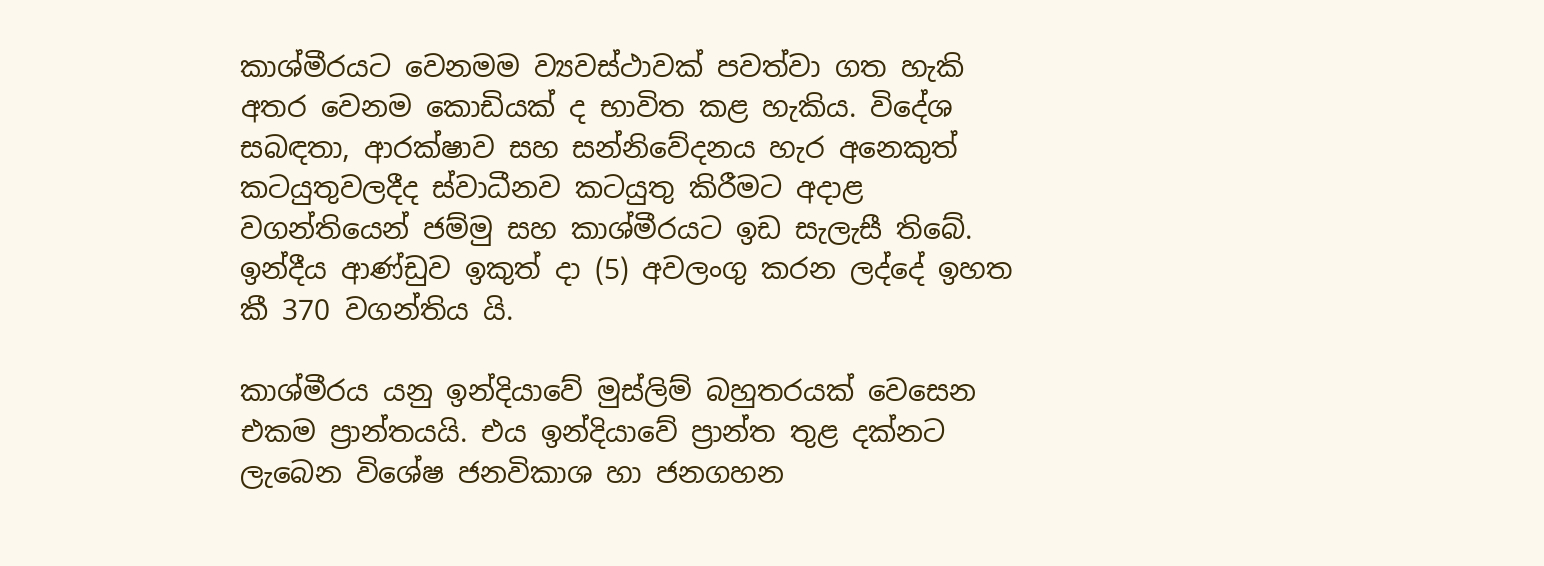කාශ්මීරයට වෙනමම ව්‍යවස්ථාවක් පවත්වා ගත හැකි අතර වෙනම කොඩියක් ද භාවිත කළ හැකිය. විදේශ සබඳතා, ආරක්ෂාව සහ සන්නිවේදනය හැර අනෙකුත් කටයුතුවලදීද ස්වාධීනව කටයුතු කිරීමට අදාළ වගන්තියෙන් ජම්මු සහ කාශ්මීරයට ඉඩ සැලැසී තිබේ. ඉන්දීය ආණ්ඩුව ඉකුත් දා (5) අවලංගු කරන ලද්දේ ඉහත කී 370 වගන්තිය යි.

කාශ්මීරය යනු ඉන්දියාවේ මුස්ලිම් බහුතරයක් වෙසෙන එකම ප්‍රාන්තයයි. එය ඉන්දියාවේ ප්‍රාන්ත තුළ දක්නට ලැබෙන විශේෂ ජනවිකාශ හා ජනගහන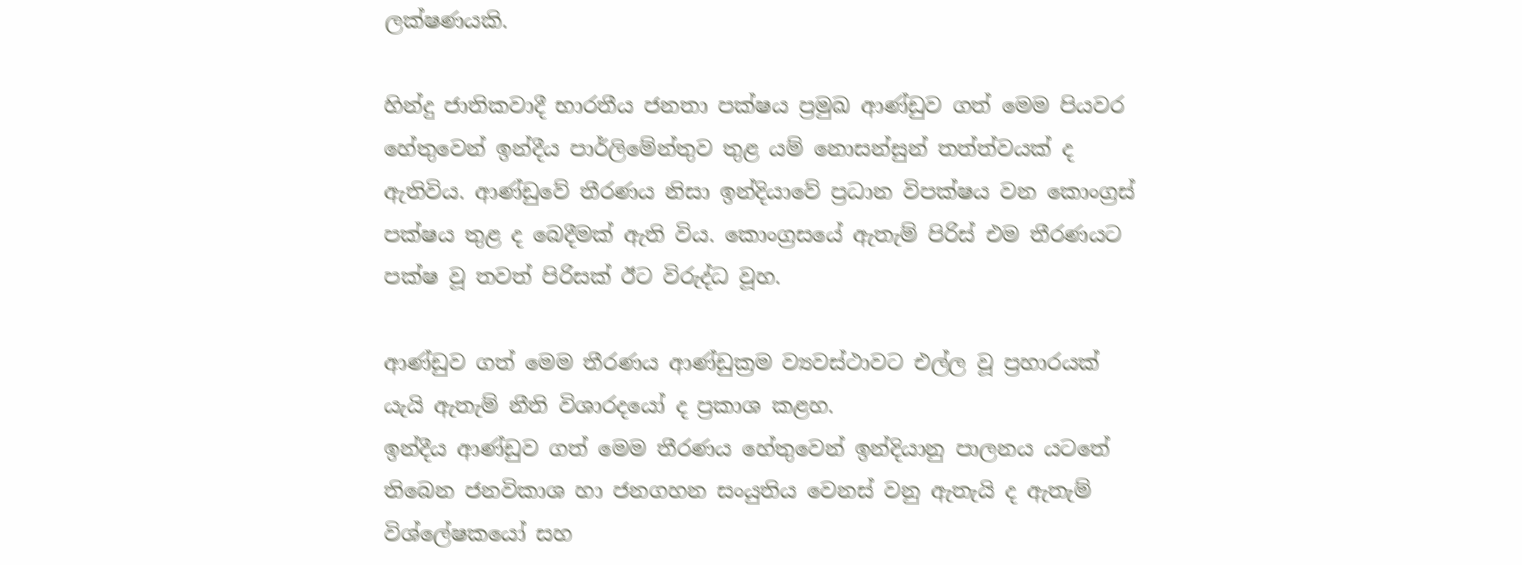ලක්ෂණයකි.

හින්දු ජාතිකවාදී භාරතීය ජනතා පක්ෂය ප්‍රමුඛ ආණ්ඩුව ගත් මෙම පියවර හේතුවෙන් ඉන්දීය පාර්ලිමේන්තුව තුළ යම් නොසන්සුන් තත්ත්වයක් ද ඇතිවිය. ආණ්ඩුවේ තීරණය නිසා ඉන්දියාවේ ප්‍රධාන විපක්ෂය වන කොංග්‍රස් පක්ෂය තුළ ද බෙදීමක් ඇති විය. කොංග්‍රසයේ ඇතැම් පිරිස් එම තීරණයට පක්ෂ වූ තවත් පිරිසක් ඊට විරුද්ධ වූහ.

ආණ්ඩුව ගත් මෙම තීරණය ආණ්ඩුක්‍රම ව්‍යවස්ථාවට එල්ල වූ ප්‍රහාරයක් යැයි ඇතැම් නීති විශාරදයෝ ද ප්‍රකාශ කළහ.
ඉන්දීය ආණ්ඩුව ගත් මෙම තීරණය හේතුවෙන් ඉන්දියානු පාලනය යටතේ තිබෙන ජනවිකාශ හා ජනගහන සංයුතිය වෙනස් වනු ඇතැයි ද ඇතැම් විශ්ලේෂකයෝ සහ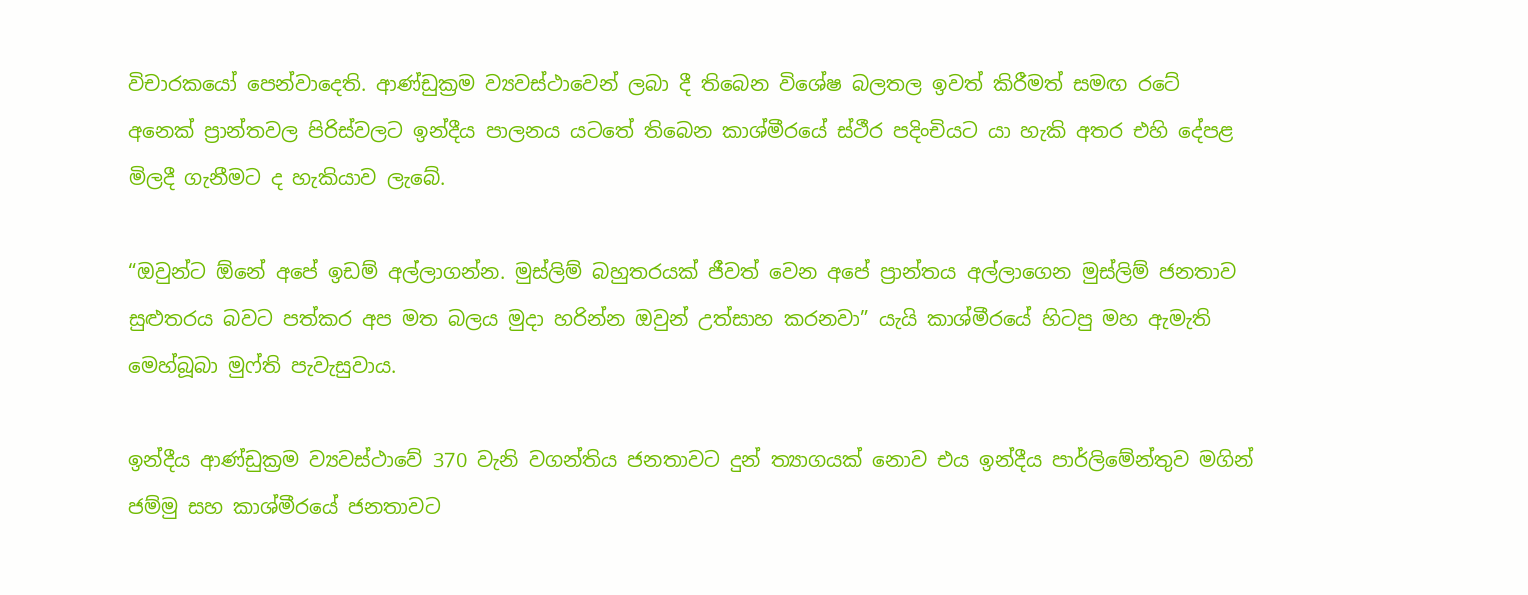විචාරකයෝ පෙන්වාදෙති. ආණ්ඩුක්‍රම ව්‍යවස්ථාවෙන් ලබා දී තිබෙන විශේෂ බලතල ඉවත් කිරීමත් සමඟ රටේ අනෙක් ප්‍රාන්තවල පිරිස්වලට ඉන්දීය පාලනය යටතේ තිබෙන කාශ්මීරයේ ස්ථීර පදිංචියට යා හැකි අතර එහි දේපළ මිලදී ගැනීමට ද හැකියාව ලැබේ.

“ඔවුන්ට ඕනේ අපේ ඉඩම් අල්ලාගන්න. මුස්ලිම් බහුතරයක් ජීවත් වෙන අපේ ප්‍රාන්තය අල්ලාගෙන මුස්ලිම් ජනතාව සුළුතරය බවට පත්කර අප මත බලය මුදා හරින්න ඔවුන් උත්සාහ කරනවා” යැයි කාශ්මීරයේ හිටපු මහ ඇමැති මෙහ්බූබා මුෆ්ති පැවැසුවාය.

ඉන්දීය ආණ්ඩුක්‍රම ව්‍යවස්ථාවේ 370 වැනි වගන්තිය ජනතාවට දුන් ත්‍යාගයක් නොව එය ඉන්දීය පාර්ලිමේන්තුව මගින් ජම්මු සහ කාශ්මීරයේ ජනතාවට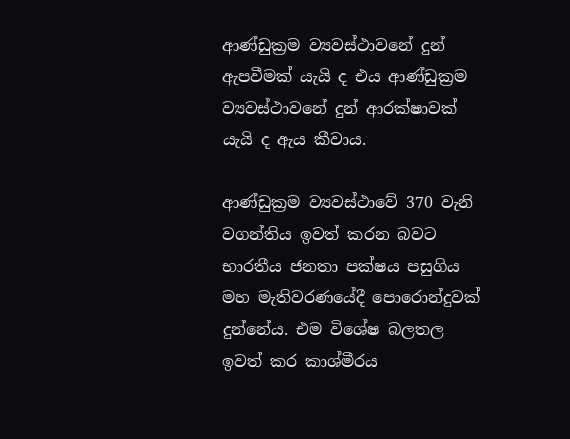ආණ්ඩුක්‍රම ව්‍යවස්ථාවනේ දුන් ඇපවීමක් යැයි ද එය ආණ්ඩුක්‍රම ව්‍යවස්ථාවනේ දුන් ආරක්ෂාවක් යැයි ද ඇය කීවාය.

ආණ්ඩුක්‍රම ව්‍යවස්ථාවේ 370 වැනි වගන්තිය ඉවත් කරන බවට භාරතීය ජනතා පක්ෂය පසුගිය මහ මැතිවරණයේදී පොරොන්දුවක් දුන්නේය. එම විශේෂ බලතල ඉවත් කර කාශ්මීරය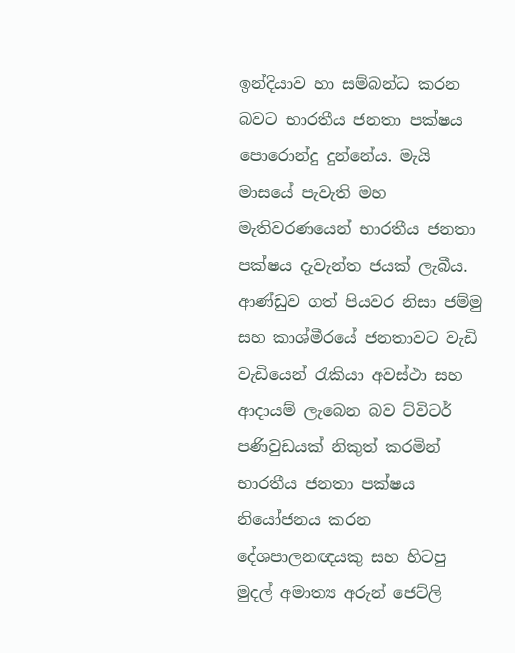ඉන්දියාව හා සම්බන්ධ කරන බවට භාරතීය ජනතා පක්ෂය පොරොන්දු දුන්නේය. මැයි මාසයේ පැවැති මහ මැතිවරණයෙන් භාරතීය ජනතා පක්ෂය දැවැන්ත ජයක් ලැබීය.
ආණ්ඩුව ගත් පියවර නිසා ජම්මු සහ කාශ්මීරයේ ජනතාවට වැඩි වැඩියෙන් රැකියා අවස්ථා සහ ආදායම් ලැබෙන බව ට්විටර් පණිවුඩයක් නිකුත් කරමින් භාරතීය ජනතා පක්ෂය නියෝජනය කරන දේශපාලනඥයකු සහ හිටපු මුදල් අමාත්‍ය අරුන් ජෙට්ලි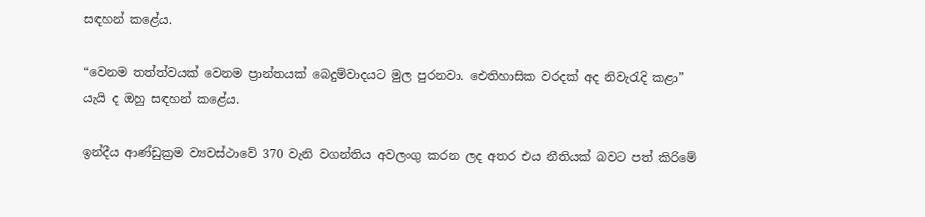සඳහන් කළේය.

“වෙනම තත්ත්වයක් වෙනම ප්‍රාන්තයක් බෙදුම්වාදයට මුල පුරනවා. ඓතිහාසික වරදක් අද නිවැරැදි කළා” යැයි ද ඔහු සඳහන් කළේය.

ඉන්දීය ආණ්ඩුක්‍රම ව්‍යවස්ථාවේ 370 වැනි වගන්තිය අවලංගු කරන ලද අතර එය නීතියක් බවට පත් කිරිමේ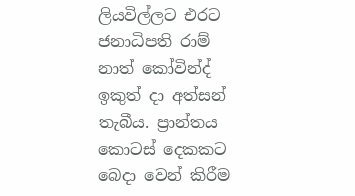ලියවිල්ලට එරට ජනාධිපති රාම් නාත් කෝවින්ද් ඉකුත් දා අත්සන් තැබීය. ප්‍රාන්තය කොටස් දෙකකට බෙදා වෙන් කිරීම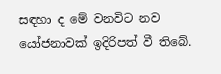සඳහා ද මේ වනවිට නව යෝජනාවක් ඉදිරිපත් වී තිබේ.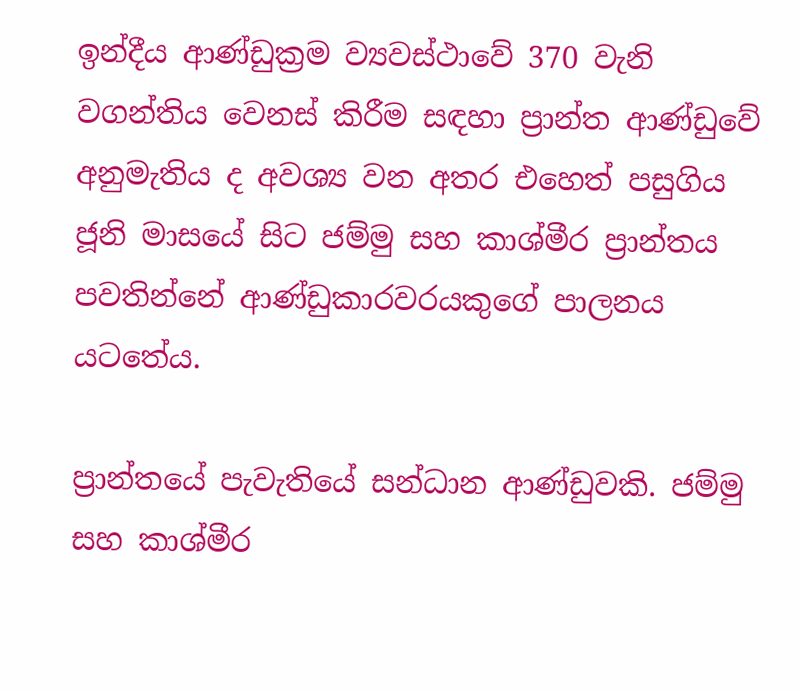ඉන්දීය ආණ්ඩුක්‍රම ව්‍යවස්ථාවේ 370 වැනි වගන්තිය වෙනස් කිරීම සඳහා ප්‍රාන්ත ආණ්ඩුවේ අනුමැතිය ද අවශ්‍ය වන අතර එහෙත් පසුගිය ජූනි මාසයේ සිට ජම්මු සහ කාශ්මීර ප්‍රාන්තය පවතින්නේ ආණ්ඩුකාරවරයකුගේ පාලනය යටතේය.

ප්‍රාන්තයේ පැවැතියේ සන්ධාන ආණ්ඩුවකි. ජම්මු සහ කාශ්මීර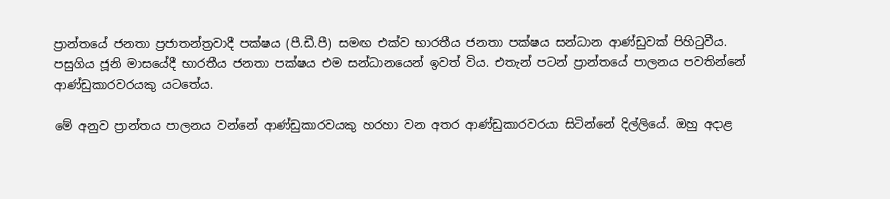ප්‍රාන්තයේ ජනතා ප්‍රජාතන්ත්‍රවාදී පක්ෂය (පී.ඩී.පී) සමඟ එක්ව භාරතීය ජනතා පක්ෂය සන්ධාන ආණ්ඩුවක් පිහිටුවීය. පසුගිය ජූනි මාසයේදී භාරතීය ජනතා පක්ෂය එම සන්ධානයෙන් ඉවත් විය. එතැන් පටන් ප්‍රාන්තයේ පාලනය පවතින්නේ ආණ්ඩුකාරවරයකු යටතේය.

මේ අනුව ප්‍රාන්තය පාලනය වන්නේ ආණ්ඩුකාරවයකු හරහා වන අතර ආණ්ඩුකාරවරයා සිටින්නේ දිල්ලියේ. ඔහු අදාළ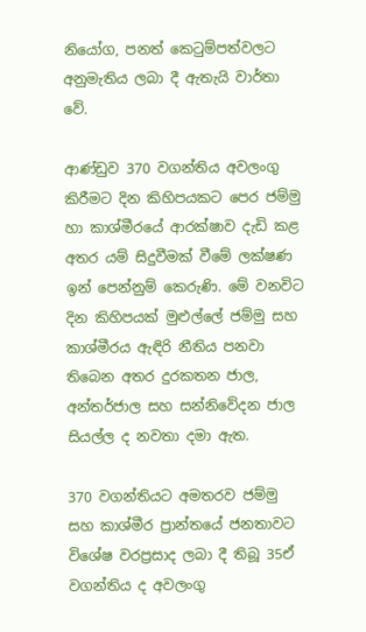නියෝග, පනත් කෙටුම්පත්වලට අනුමැතිය ලබා දී ඇතැයි වාර්තා වේ.

ආණ්ඩුව 370 වගන්තිය අවලංගු කිරීමට දින කිහිපයකට පෙර ජම්මු හා කාශ්මීරයේ ආරක්ෂාව දැඩි කළ අතර යම් සිදුවීමක් වීමේ ලක්ෂණ ඉන් පෙන්නුම් කෙරුණි. මේ වනවිට දින කිහිපයක් මුළුල්ලේ ජම්මු සහ කාශ්මීරය ඇඳිරි නීතිය පනවා තිබෙන අතර දුරකතන ජාල, අන්තර්ජාල සහ සන්නිවේදන ජාල සියල්ල ද නවතා දමා ඇත.

370 වගන්තියට අමතරව ජම්මු සහ කාශ්මීර ප්‍රාන්තයේ ජනතාවට විශේෂ වරප්‍රසාද ලබා දී තිබූ 35ඒ වගන්තිය ද අවලංගු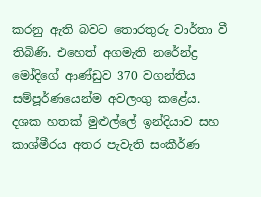කරනු ඇති බවට තොරතුරු වාර්තා වී තිබිණි. එහෙත් අගමැති නරේන්ද්‍ර මෝදිගේ ආණ්ඩුව 370 වගන්තිය සම්පූර්ණයෙන්ම අවලංගු කළේය. දශක හතක් මුළුල්ලේ ඉන්දියාව සහ කාශ්මීරය අතර පැවැති සංකීර්ණ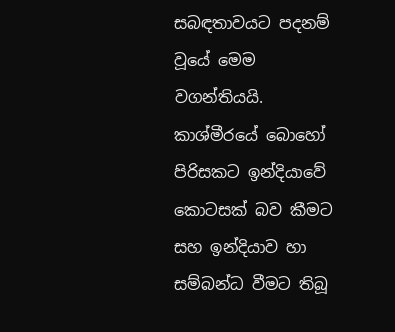සබඳතාවයට පදනම් වූයේ මෙම වගන්තියයි. කාශ්මීරයේ බොහෝ පිරිසකට ඉන්දියාවේ කොටසක් බව කීමට සහ ඉන්දියාව හා සම්බන්ධ වීමට තිබූ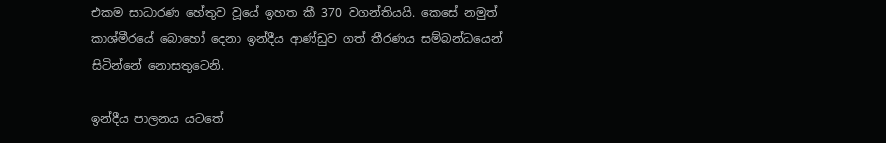එකම සාධාරණ හේතුව වූයේ ඉහත කී 370 වගන්තියයි. කෙසේ නමුත් කාශ්මීරයේ බොහෝ දෙනා ඉන්දීය ආණ්ඩුව ගත් තීරණය සම්බන්ධයෙන් සිටින්නේ නොසතුටෙනි.

ඉන්දීය පාලනය යටතේ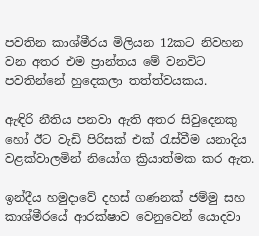පවතින කාශ්මීරය මිලියන 12කට නිවහන වන අතර එම ප්‍රාන්තය මේ වනවිට පවතින්නේ හුදෙකලා තත්ත්වයකය.

ඇඳිරි නීතිය පනවා ඇති අතර සිවුදෙනකු හෝ ඊට වැඩි පිරිසක් එක් රැස්වීම යනාදිය වළක්වාලමින් නියෝග ක්‍රියාත්මක කර ඇත.

ඉන්දීය හමුදාවේ දහස් ගණනක් ජම්මු සහ කාශ්මීරයේ ආරක්ෂාව වෙනුවෙන් යොදවා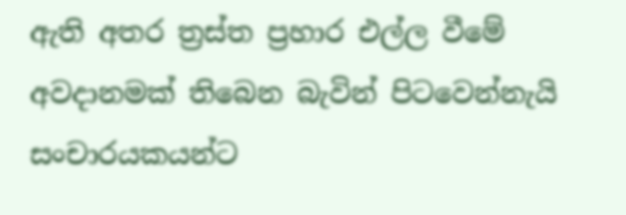ඇති අතර ත්‍රස්ත ප්‍රහාර එල්ල වීමේ අවදානමක් තිබෙන බැවින් පිටවෙන්නැයි සංචාරයකයන්ට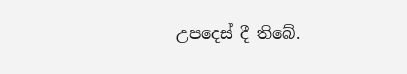උපදෙස් දී තිබේ.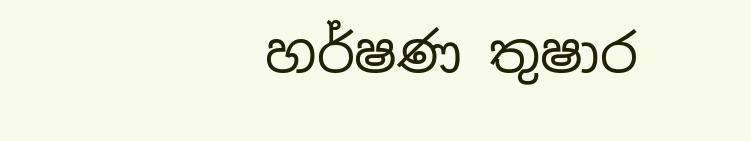හර්ෂණ තුෂාර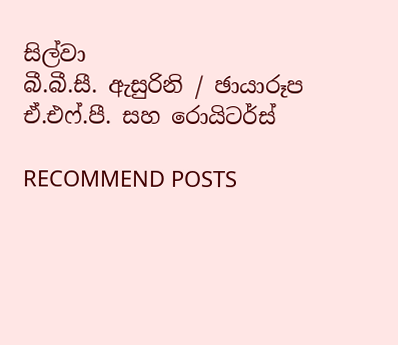සිල්වා
බී.බී.සී. ඇසුරිනි / ඡායාරූප
ඒ.එෆ්.පී. සහ රොයිටර්ස්

RECOMMEND POSTS